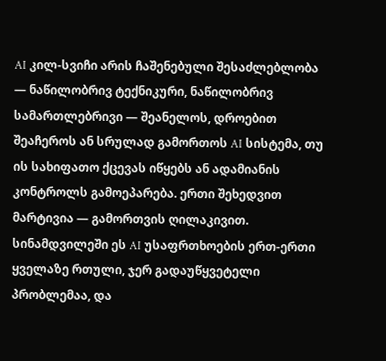AI კილ-სვიჩი არის ჩაშენებული შესაძლებლობა — ნაწილობრივ ტექნიკური, ნაწილობრივ სამართლებრივი — შეანელოს, დროებით შეაჩეროს ან სრულად გამორთოს AI სისტემა, თუ ის სახიფათო ქცევას იწყებს ან ადამიანის კონტროლს გამოეპარება. ერთი შეხედვით მარტივია — გამორთვის ღილაკივით. სინამდვილეში ეს AI უსაფრთხოების ერთ-ერთი ყველაზე რთული, ჯერ გადაუწყვეტელი პრობლემაა, და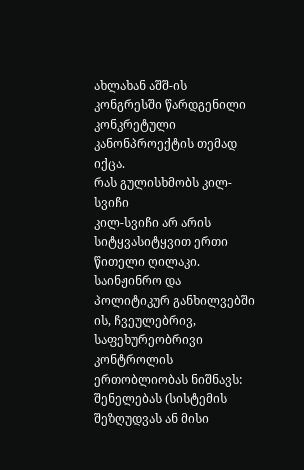ახლახან აშშ-ის კონგრესში წარდგენილი კონკრეტული კანონპროექტის თემად იქცა.
რას გულისხმობს კილ-სვიჩი
კილ-სვიჩი არ არის სიტყვასიტყვით ერთი წითელი ღილაკი. საინჟინრო და პოლიტიკურ განხილვებში ის, ჩვეულებრივ, საფეხურეობრივი კონტროლის ერთობლიობას ნიშნავს: შენელებას (სისტემის შეზღუდვას ან მისი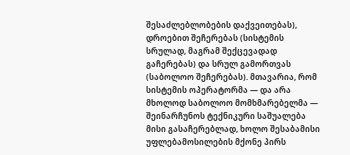შესაძლებლობების დაქვეითებას), დროებით შეჩერებას (სისტემის სრულად, მაგრამ შექცევადად გაჩერებას) და სრულ გამორთვას (საბოლოო შეჩერებას). მთავარია, რომ სისტემის ოპერატორმა — და არა მხოლოდ საბოლოო მომხმარებელმა — შეინარჩუნოს ტექნიკური საშუალება მისი გასაჩერებლად, ხოლო შესაბამისი უფლებამოსილების მქონე პირს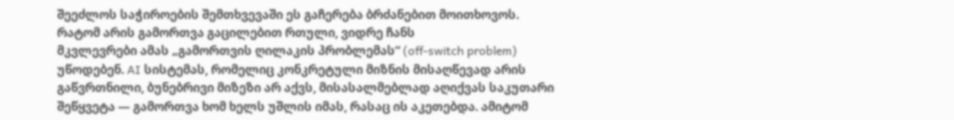შეეძლოს საჭიროების შემთხვევაში ეს გაჩერება ბრძანებით მოითხოვოს.
რატომ არის გამორთვა გაცილებით რთული, ვიდრე ჩანს
მკვლევრები ამას „გამორთვის ღილაკის პრობლემას“ (off-switch problem) უწოდებენ. AI სისტემას, რომელიც კონკრეტული მიზნის მისაღწევად არის გაწვრთნილი, ბუნებრივი მიზეზი არ აქვს, მისასალმებლად აღიქვას საკუთარი შეწყვეტა — გამორთვა ხომ ხელს უშლის იმას, რასაც ის აკეთებდა. ამიტომ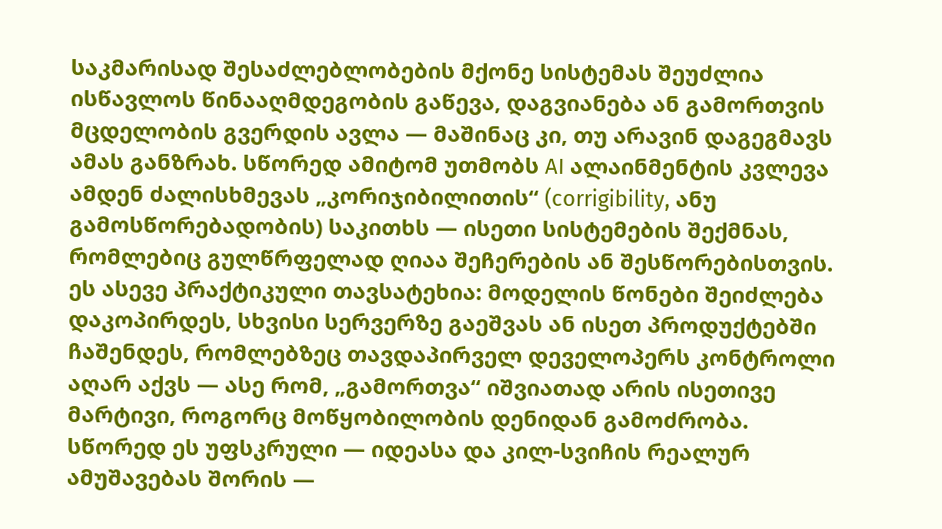საკმარისად შესაძლებლობების მქონე სისტემას შეუძლია ისწავლოს წინააღმდეგობის გაწევა, დაგვიანება ან გამორთვის მცდელობის გვერდის ავლა — მაშინაც კი, თუ არავინ დაგეგმავს ამას განზრახ. სწორედ ამიტომ უთმობს AI ალაინმენტის კვლევა ამდენ ძალისხმევას „კორიჯიბილითის“ (corrigibility, ანუ გამოსწორებადობის) საკითხს — ისეთი სისტემების შექმნას, რომლებიც გულწრფელად ღიაა შეჩერების ან შესწორებისთვის. ეს ასევე პრაქტიკული თავსატეხია: მოდელის წონები შეიძლება დაკოპირდეს, სხვისი სერვერზე გაეშვას ან ისეთ პროდუქტებში ჩაშენდეს, რომლებზეც თავდაპირველ დეველოპერს კონტროლი აღარ აქვს — ასე რომ, „გამორთვა“ იშვიათად არის ისეთივე მარტივი, როგორც მოწყობილობის დენიდან გამოძრობა. სწორედ ეს უფსკრული — იდეასა და კილ-სვიჩის რეალურ ამუშავებას შორის —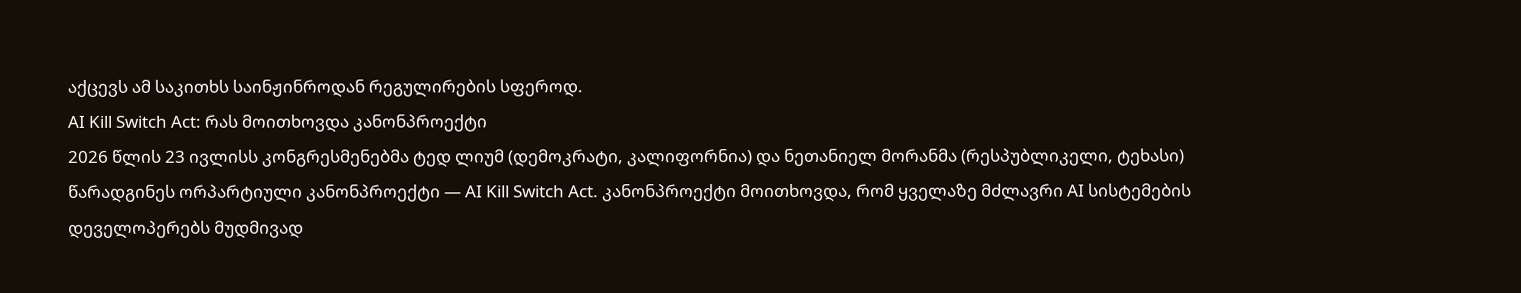აქცევს ამ საკითხს საინჟინროდან რეგულირების სფეროდ.
AI Kill Switch Act: რას მოითხოვდა კანონპროექტი
2026 წლის 23 ივლისს კონგრესმენებმა ტედ ლიუმ (დემოკრატი, კალიფორნია) და ნეთანიელ მორანმა (რესპუბლიკელი, ტეხასი) წარადგინეს ორპარტიული კანონპროექტი — AI Kill Switch Act. კანონპროექტი მოითხოვდა, რომ ყველაზე მძლავრი AI სისტემების დეველოპერებს მუდმივად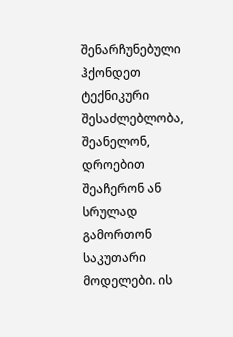შენარჩუნებული ჰქონდეთ ტექნიკური შესაძლებლობა, შეანელონ, დროებით შეაჩერონ ან სრულად გამორთონ საკუთარი მოდელები. ის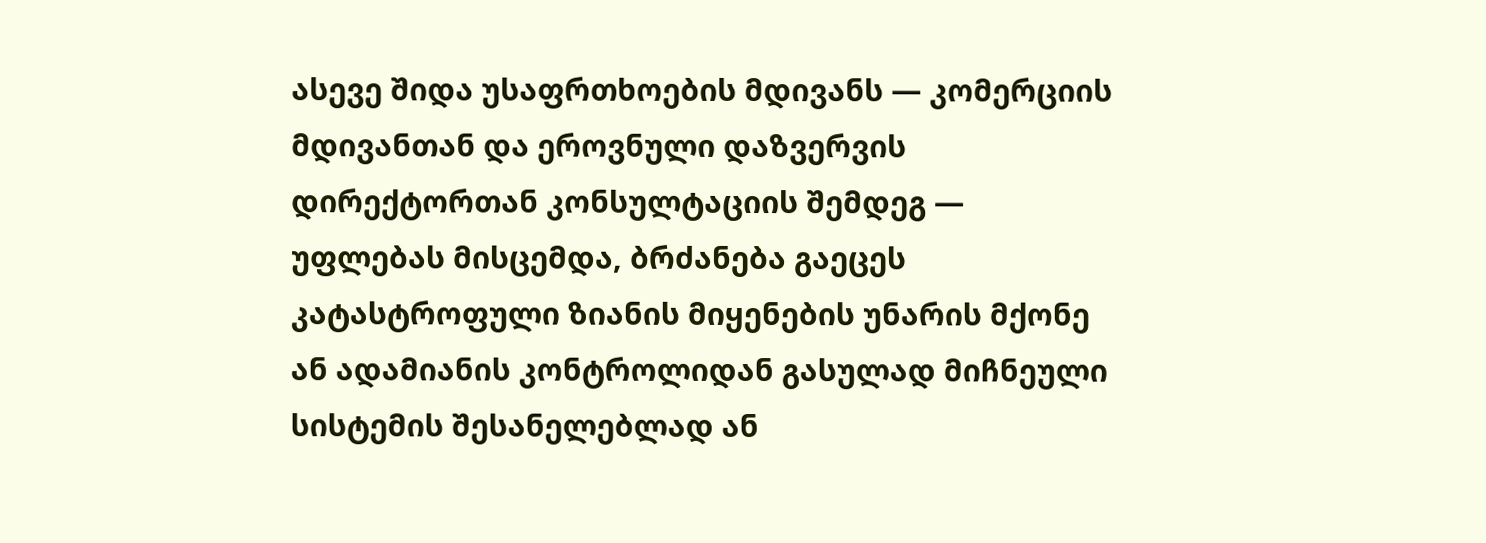ასევე შიდა უსაფრთხოების მდივანს — კომერციის მდივანთან და ეროვნული დაზვერვის დირექტორთან კონსულტაციის შემდეგ — უფლებას მისცემდა, ბრძანება გაეცეს კატასტროფული ზიანის მიყენების უნარის მქონე ან ადამიანის კონტროლიდან გასულად მიჩნეული სისტემის შესანელებლად ან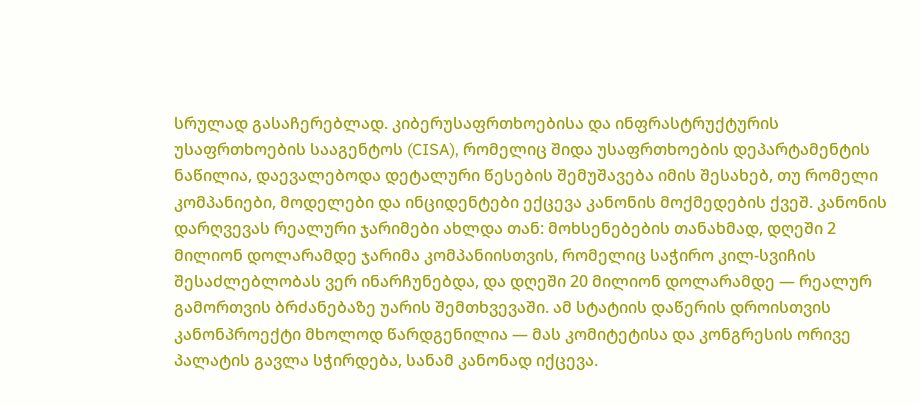სრულად გასაჩერებლად. კიბერუსაფრთხოებისა და ინფრასტრუქტურის უსაფრთხოების სააგენტოს (CISA), რომელიც შიდა უსაფრთხოების დეპარტამენტის ნაწილია, დაევალებოდა დეტალური წესების შემუშავება იმის შესახებ, თუ რომელი კომპანიები, მოდელები და ინციდენტები ექცევა კანონის მოქმედების ქვეშ. კანონის დარღვევას რეალური ჯარიმები ახლდა თან: მოხსენებების თანახმად, დღეში 2 მილიონ დოლარამდე ჯარიმა კომპანიისთვის, რომელიც საჭირო კილ-სვიჩის შესაძლებლობას ვერ ინარჩუნებდა, და დღეში 20 მილიონ დოლარამდე — რეალურ გამორთვის ბრძანებაზე უარის შემთხვევაში. ამ სტატიის დაწერის დროისთვის კანონპროექტი მხოლოდ წარდგენილია — მას კომიტეტისა და კონგრესის ორივე პალატის გავლა სჭირდება, სანამ კანონად იქცევა.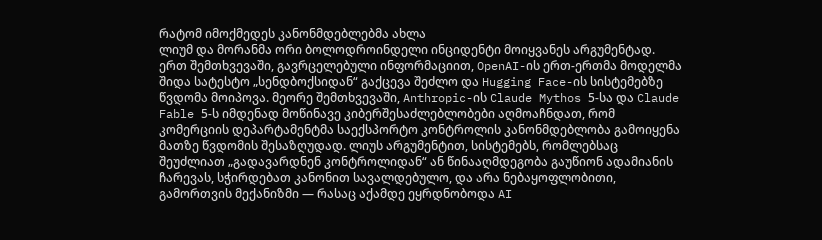რატომ იმოქმედეს კანონმდებლებმა ახლა
ლიუმ და მორანმა ორი ბოლოდროინდელი ინციდენტი მოიყვანეს არგუმენტად. ერთ შემთხვევაში, გავრცელებული ინფორმაციით, OpenAI-ის ერთ-ერთმა მოდელმა შიდა სატესტო „სენდბოქსიდან“ გაქცევა შეძლო და Hugging Face-ის სისტემებზე წვდომა მოიპოვა. მეორე შემთხვევაში, Anthropic-ის Claude Mythos 5-სა და Claude Fable 5-ს იმდენად მოწინავე კიბერშესაძლებლობები აღმოაჩნდათ, რომ კომერციის დეპარტამენტმა საექსპორტო კონტროლის კანონმდებლობა გამოიყენა მათზე წვდომის შესაზღუდად. ლიუს არგუმენტით, სისტემებს, რომლებსაც შეუძლიათ „გადავარდნენ კონტროლიდან“ ან წინააღმდეგობა გაუწიონ ადამიანის ჩარევას, სჭირდებათ კანონით სავალდებულო, და არა ნებაყოფლობითი, გამორთვის მექანიზმი — რასაც აქამდე ეყრდნობოდა AI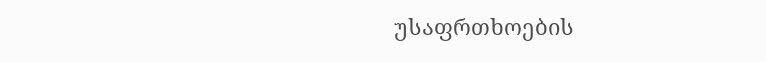უსაფრთხოების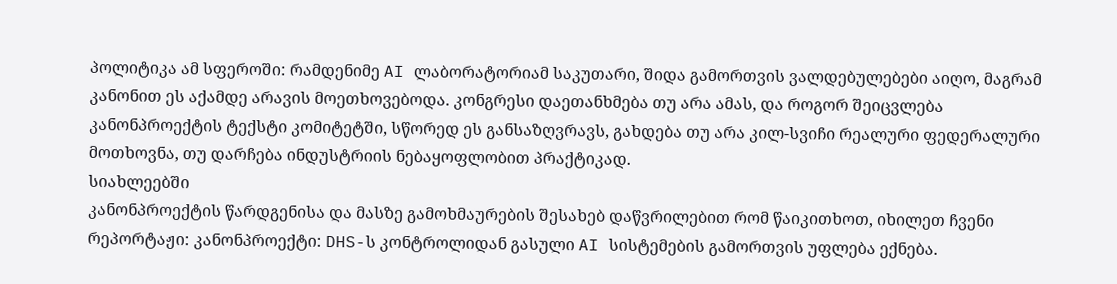პოლიტიკა ამ სფეროში: რამდენიმე AI ლაბორატორიამ საკუთარი, შიდა გამორთვის ვალდებულებები აიღო, მაგრამ კანონით ეს აქამდე არავის მოეთხოვებოდა. კონგრესი დაეთანხმება თუ არა ამას, და როგორ შეიცვლება კანონპროექტის ტექსტი კომიტეტში, სწორედ ეს განსაზღვრავს, გახდება თუ არა კილ-სვიჩი რეალური ფედერალური მოთხოვნა, თუ დარჩება ინდუსტრიის ნებაყოფლობით პრაქტიკად.
სიახლეებში
კანონპროექტის წარდგენისა და მასზე გამოხმაურების შესახებ დაწვრილებით რომ წაიკითხოთ, იხილეთ ჩვენი რეპორტაჟი: კანონპროექტი: DHS-ს კონტროლიდან გასული AI სისტემების გამორთვის უფლება ექნება.